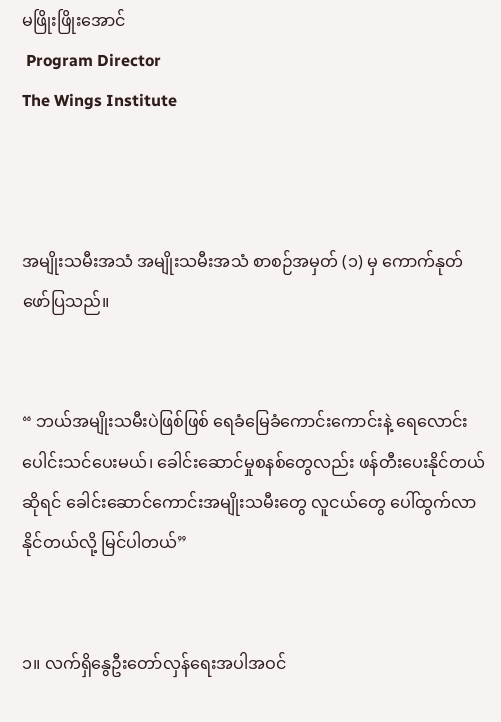မဖြိုးဖြိုးအောင်
 Program Director
The Wings Institute



အမျိုးသမီးအသံ အမျိုးသမီးအသံ စာစဉ်အမှတ် (၁) မှ ကောက်နုတ်ဖော်ပြသည်။


“ ဘယ်အမျိုးသမီးပဲဖြစ်ဖြစ် ရေခံမြေခံကောင်းကောင်းနဲ့ ‌ရေလောင်းပေါင်းသင်ပေးမယ်၊ ခေါင်းဆောင်မှုစနစ်တွေလည်း ဖန်တီးပေးနိုင်တယ်ဆိုရင် ခေါင်းဆောင်ကောင်းအမျိုးသမီးတွေ လူငယ်တွေ ပေါ်ထွက်လာနိုင်တယ်လို့ မြင်ပါတယ်”


၁။ လက်ရှိနွေဦးတော်လှန်ရေးအပါအဝင်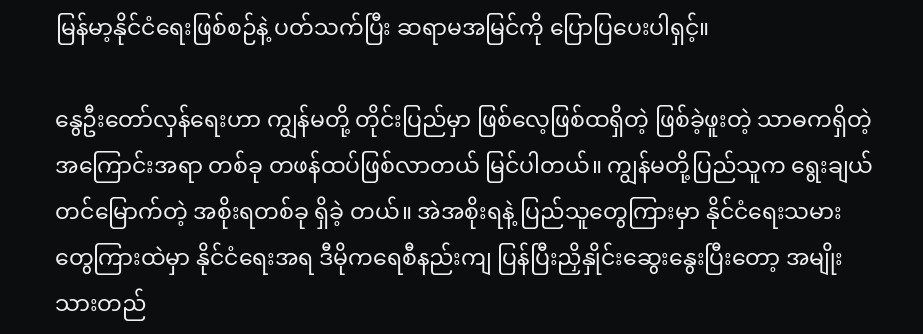မြန်မာ့နိုင်ငံရေးဖြစ်စဉ်နဲ့ ပတ်သက်ပြီး ဆရာမအမြင်ကို ပြောပြပေးပါရှင့်။

နွေဦးတော်လှန်ရေးဟာ ကျွန်မတို့ တိုင်းပြည်မှာ ဖြစ်‌လေ့ဖြစ်ထရှိတဲ့ ဖြစ်ခဲ့ဖူးတဲ့ သာဓကရှိတဲ့ အကြောင်းအရာ တစ်ခု တဖန်ထပ်ဖြစ်လာတယ် မြင်ပါတယ်။ ကျွန်မတို့ပြည်သူက ရွေးချယ်တင်မြောက်တဲ့ အစိုးရတစ်ခု ရှိခဲ့ တယ်။ အဲအစိုးရနဲ့ ပြည်သူတွေကြားမှာ နိုင်ငံရေးသမားတွေကြားထဲမှာ နိုင်ငံရေးအရ ဒီမိုက‌ရေစီနည်းကျ ပြန်ပြီးညှိနှိုင်းဆွေးနွေးပြီးတော့ အမျိုးသားတည်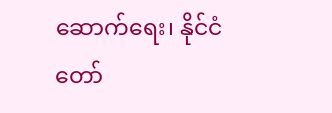ဆောက်ရေး၊ နိုင်ငံတော်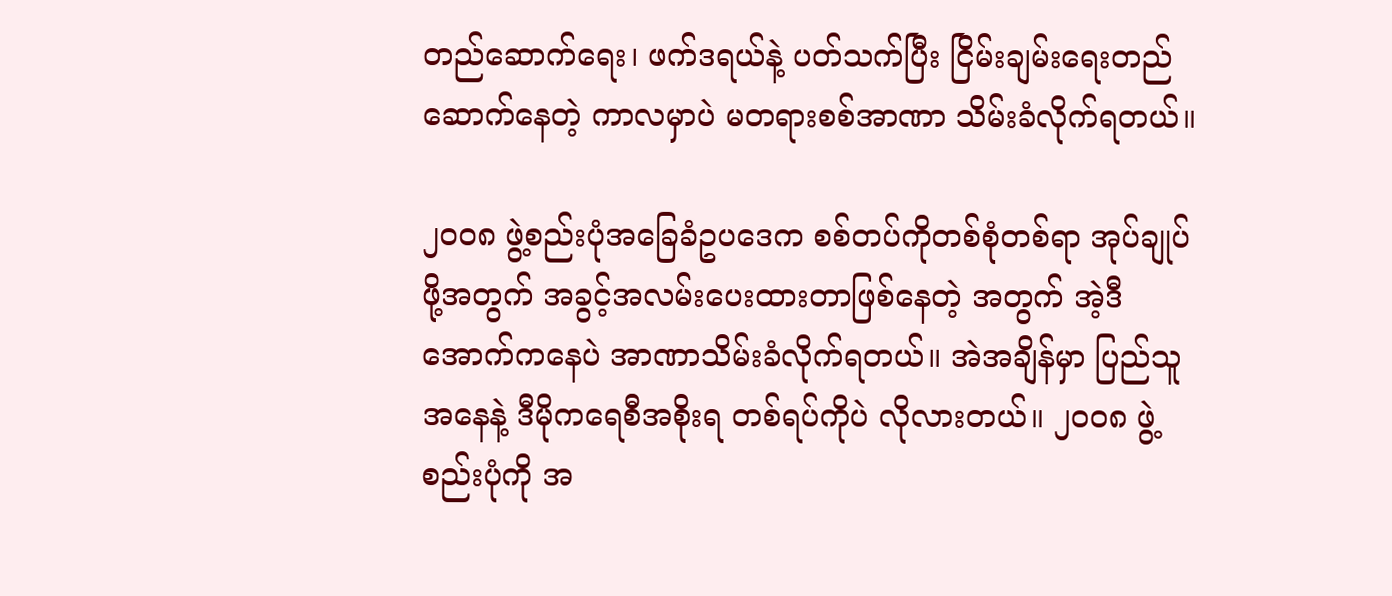တည်ဆောက်ရေး၊ ဖက်ဒရယ်နဲ့ ပတ်သက်ပြီး ငြိမ်းချမ်းရေးတည်ဆောက်နေတဲ့ ကာလမှာပဲ မတရားစစ်အာဏာ သိမ်းခံလိုက်ရတယ်။

၂၀၀၈ ဖွဲ့စည်းပုံအခြေခံဥပဒေက စစ်တပ်ကိုတစ်စုံတစ်ရာ အုပ်ချုပ်ဖို့အတွက် အခွင့်အလမ်းပေးထားတာဖြစ်နေတဲ့ အတွက် အဲ့ဒီအောက်ကနေပဲ အာဏာသိမ်းခံလိုက်ရတယ်။ အဲအချိန်မှာ ပြည်သူအနေနဲ့ ဒီမိုကရေစီအစိုးရ တစ်ရပ်ကိုပဲ လိုလားတယ်။ ၂၀၀၈ ဖွဲ့စည်းပုံကို အ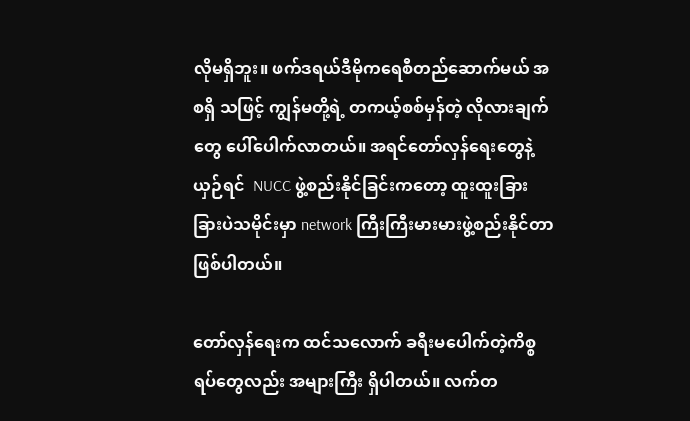လိုမရှိဘူး။ ဖက်ဒရယ်ဒီမိုကရေစီတည်ဆောက်မယ် အစရှိ သဖြင့် ကျွန်မတို့ရဲ့ တကယ့်စစ်မှန်တဲ့ လိုလားချက်တွေ ပေါ်ပေါက်လာတယ်။ အရင်တော်လှန်ရေးတွေနဲ့ ယှဉ်ရင်  NUCC ဖွဲ့စည်းနိုင်ခြင်းကတော့ ထူးထူးခြားခြားပဲသမိုင်းမှာ network ကြီးကြီးမားမားဖွဲ့စည်းနိုင်တာ ဖြစ်ပါတယ်။

တော်လှန်ရေးက ထင်သ‌လောက် ခရီးမပေါက်တဲ့ကိစ္စရပ်တွေလည်း အများကြီး ရှိပါတယ်။ လက်တ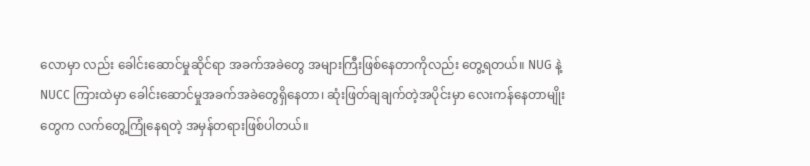လောမှာ လည်း ခေါင်းဆောင်မှုဆိုင်ရာ အခက်အခဲတွေ အများကြီးဖြစ်နေတာကိုလည်း တွေ့ရတယ်။ NUG နဲ့ NUCC ကြားထဲမှာ ခေါင်းဆောင်မှုအခက်အခဲတွေရှိနေတာ၊ ဆုံးဖြတ်ချချက်တဲ့အပိုင်းမှာ လေးကန်နေတာမျိုးတွေက လက်တွေ့ကြုံနေရတဲ့ အမှန်တရားဖြစ်ပါတယ်။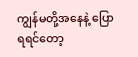ကျွန်မတို့အနေနဲ့ ပြောရရင်တော့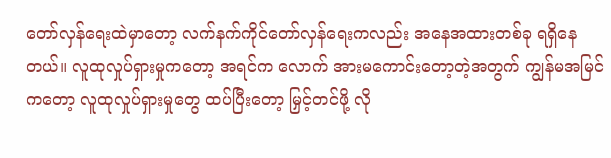တော်လှန်ရေးထဲမှာတော့ လက်နက်ကိုင်တော်လှန်ရေးကလည်း အနေအထားတစ်ခု ရရှိနေတယ်။ လူထုလှုပ်ရှားမှုကတော့ အရင်က လောက် အားမကောင်း‌တော့တဲ့အတွက် ကျွန်မအမြင်ကတော့ လူထုလှုပ်ရှားမှုတွေ ထပ်ပြီးတော့ မြှင့်တင်ဖို့ လို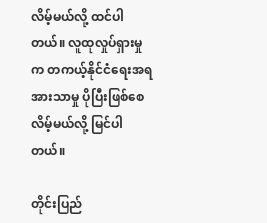လိမ့်မယ်လို့ ထင်ပါတယ်။ လူထုလှုပ်ရှားမှုက တကယ့်နိုင်ငံရေးအရ အားသာမှု ပိုပြီးဖြစ်စေလိမ့်မယ်လို့ မြင်ပါတယ်။

တိုင်းပြည်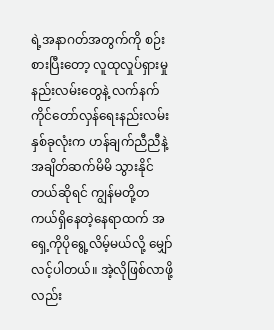ရဲ့အနာဂတ်အတွက်ကို စဉ်းစားပြီးတော့ လူထုလှုပ်ရှားမှုနည်းလမ်းတွေနဲ့ လက်နက်ကိုင်တော်လှန်ရေးနည်းလမ်းနှစ်ခုလုံးက ဟန်ချက်ညီညီနဲ့ အချိတ်ဆက်မိမိ သွားနိုင်တယ်ဆိုရင် ကျွန်မတို့တကယ်ရှိနေတဲ့နေရာထက် အရှေ့ကိုပိုရွေ့လိမ့်မယ်လို့ မျှော်လင့်ပါတယ်။ အဲ့လိုဖြစ်လာဖို့လည်း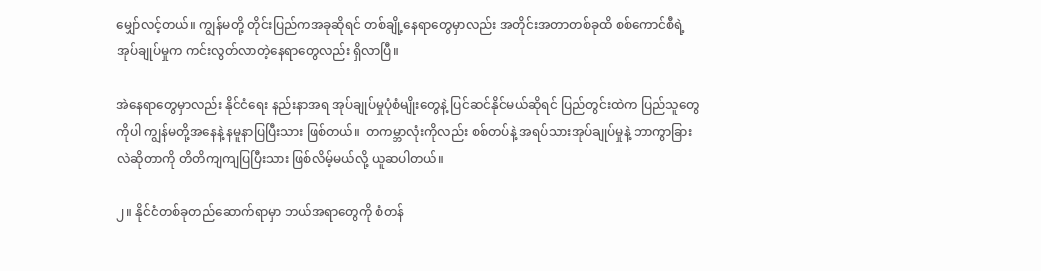မျှော်လင့်တယ်။ ကျွန်မတို့ တိုင်းပြည်ကအခုဆိုရင် တစ်ချို့နေရာတွေမှာလည်း အတိုင်းအတာတစ်ခုထိ စစ်ကောင်စီရဲ့အုပ်ချုပ်မှုက ကင်းလွတ်လာတဲ့နေရာတွေလည်း ရှိလာပြီ။

အဲနေရာတွေမှာလည်း နိုင်ငံရေး နည်းနာအရ အုပ်ချုပ်မှုပုံစံမျိုးတွေနဲ့ ပြင်ဆင်နိုင်မယ်ဆိုရင် ပြည်တွင်းထဲက ပြည်သူတွေကိုပါ ကျွန်မတို့အနေနဲ့ နမူနာပြပြီးသား ဖြစ်တယ်။  တကမ္ဘာလုံးကိုလည်း စစ်တပ်နဲ့ အရပ်သားအုပ်ချုပ်မှုနဲ့ ဘာကွာခြားလဲဆိုတာကို တိတိကျကျပြပြီးသား ဖြစ်လိမ့်မယ်လို့ ယူဆပါတယ်။

၂။ နိုင်ငံတစ်ခုတည်ဆောက်ရာမှာ ဘယ်အရာတွေကို စံတန်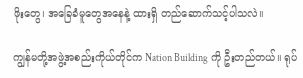ဖိုးတွေ၊ အခြေခံမူတွေအနေနဲ့ ထားရှိ တည်ဆောက်သင့်ပါသလဲ။

ကျွန်မတို့အဖွဲ့အစည်းကိုယ်တိုင်က Nation Building ကို ဦးတည်တယ်။ ရုပ်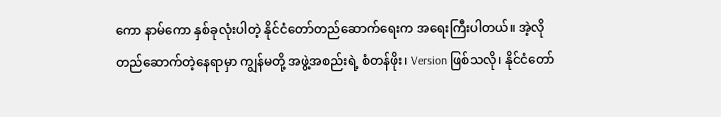ကော နာမ်ကော နှစ်ခုလုံးပါတဲ့ နိုင်ငံတော်တည်ဆောက်ရေးက အရေးကြီးပါတယ်။ အဲ့လိုတည်ဆောက်တဲ့နေရာမှာ ကျွန်မတို့ အဖွဲ့အစည်းရဲ့ စံတန်ဖိုး၊ Version ဖြစ်သလို၊ နိုင်ငံတော်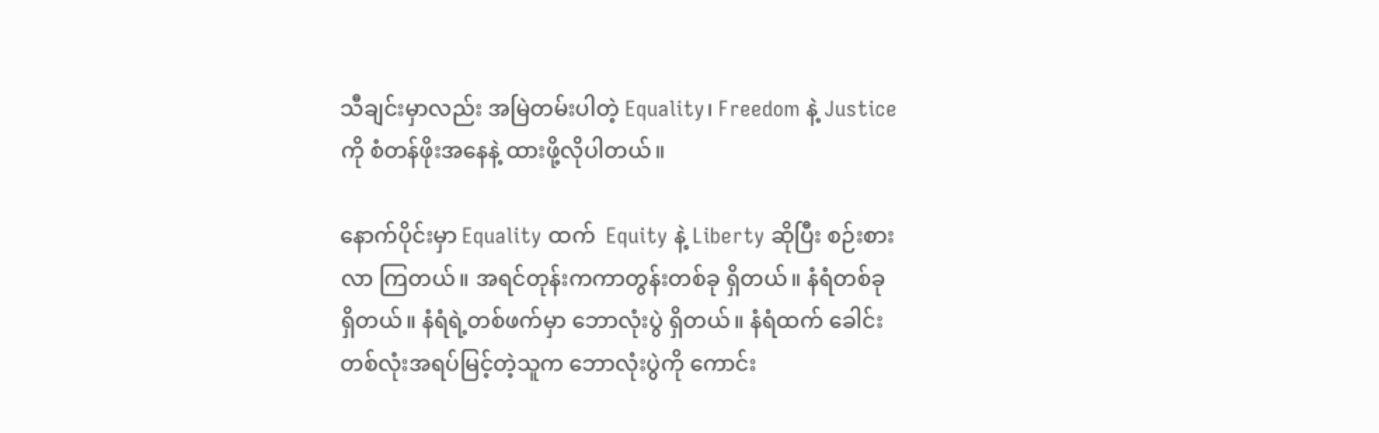သီချင်းမှာလည်း အမြဲတမ်းပါတဲ့ Equality၊ Freedom နဲ့ Justice  ကို စံတန်ဖိုးအနေနဲ့ ထားဖို့လိုပါတယ်။

နောက်ပိုင်းမှာ Equality ထက်  Equity နဲ့ Liberty ဆိုပြီး စဉ်းစားလာ ကြတယ်။ အရင်တုန်းကကာတွန်းတစ်ခု ရှိတယ်။ နံရံတစ်ခု ရှိတယ်။ နံရံရဲ့တစ်ဖက်မှာ ဘောလုံးပွဲ ရှိတယ်။ နံရံထက် ခေါင်းတစ်လုံးအရပ်မြင့်တဲ့သူက ဘောလုံးပွဲကို ကောင်း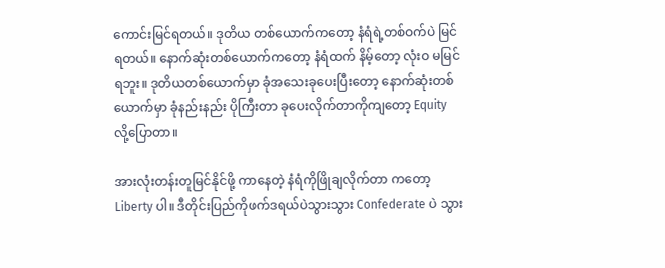ကောင်းမြင်ရတယ်။ ဒုတိယ တစ်ယောက်ကတော့ နံရံရဲ့တစ်ဝက်ပဲ မြင်ရတယ်။ နောက်ဆုံးတစ်ယောက်ကတော့ နံရံထက် နိမ့်တော့ လုံးဝ မမြင်ရဘူး။ ဒုတိယတစ်ယောက်မှာ ခုံအသေးခုပေးပြီးတော့ နောက်ဆုံးတစ်ယောက်မှာ ခုံနည်းနည်း ပိုကြီးတာ ခုပေးလိုက်တာကိုကျတော့ Equity  လို့ပြောတာ။

အားလုံးတန်းတူမြင်နိုင်ဖို့ ကာနေတဲ့ နံရံကိုဖြိုချလိုက်တာ ကတော့ Liberty ပါ။ ဒီတိုင်းပြည်ကိုဖက်ဒရယ်ပဲသွားသွား Confederate ပဲ သွား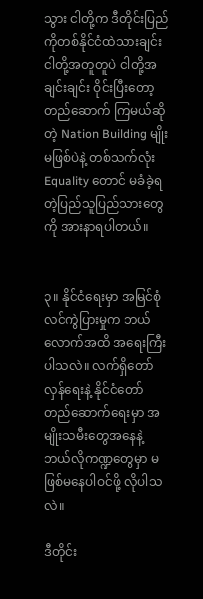သွား ငါတို့က ဒီတိုင်းပြည်ကိုတစ်နိုင်ငံထဲသားချင်း ငါတို့အတူတူပဲ ငါတို့အချင်းချင်း ဝိုင်းပြီးတော့ တည်ဆောက် ကြမယ်ဆိုတဲ့ Nation Building မျိုး မဖြစ်ပဲနဲ့ တစ်သက်လုံး   Equality တောင် မခံခဲ့ရတဲ့ပြည်သူပြည်သားတွေကို အားနာရပါတယ်။


၃။ နိုင်ငံရေးမှာ အမြင်စုံလင်ကွဲပြားမှုက ဘယ်လောက်အထိ အရေးကြီးပါသလဲ။ လက်ရှိတော်လှန်ရေးနဲ့ နိုင်ငံတော် တည်ဆောက်ရေးမှာ အမျိုးသမီးတွေအနေနဲ့ ဘယ်လိုကဏ္ဍတွေမှာ မဖြစ်မနေပါဝင်ဖို့ လိုပါသလဲ။

ဒီတိုင်း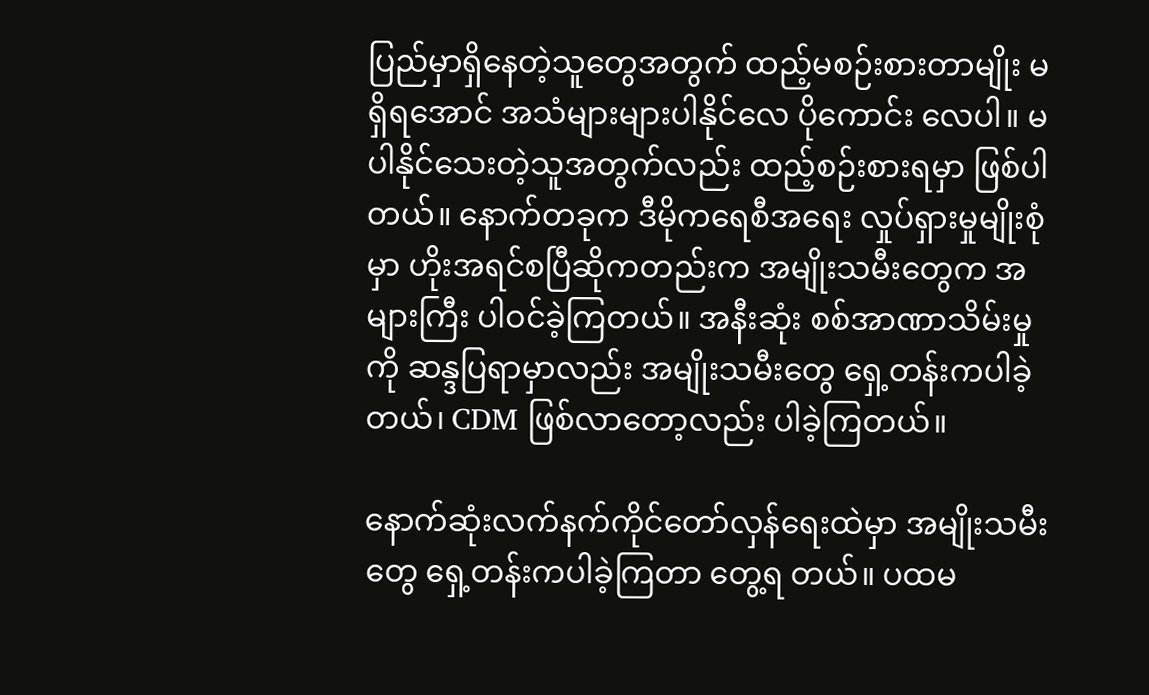ပြည်မှာရှိနေတဲ့သူတွေအတွက် ထည့်မစဉ်းစားတာမျိုး မရှိရအောင် အသံများများပါနိုင်လေ ပိုကောင်း လေပါ။ မပါနိုင်သေးတဲ့သူအတွက်လည်း ထည့်စဉ်းစားရမှာ ဖြစ်ပါတယ်။ နောက်တခုက ဒီမိုကရေစီအရေး လှုပ်ရှားမှုမျိုးစုံမှာ ဟိုးအရင်စပြီဆိုကတည်းက အမျိုးသမီးတွေက အများကြီး ပါဝင်ခဲ့ကြတယ်။ အနီးဆုံး စစ်အာဏာသိမ်းမှုကို ဆန္ဒပြရာမှာလည်း အမျိုးသမီးတွေ‌ ရှေ့တန်းကပါခဲ့တယ်၊ CDM ဖြစ်လာတော့လည်း ပါခဲ့ကြတယ်။

နောက်ဆုံးလက်နက်ကိုင်တော်လှန်ရေးထဲမှာ အမျိုးသမီးတွေ ရှေ့တန်းကပါခဲ့ကြတာ တွေ့ရ တယ်။ ပထမ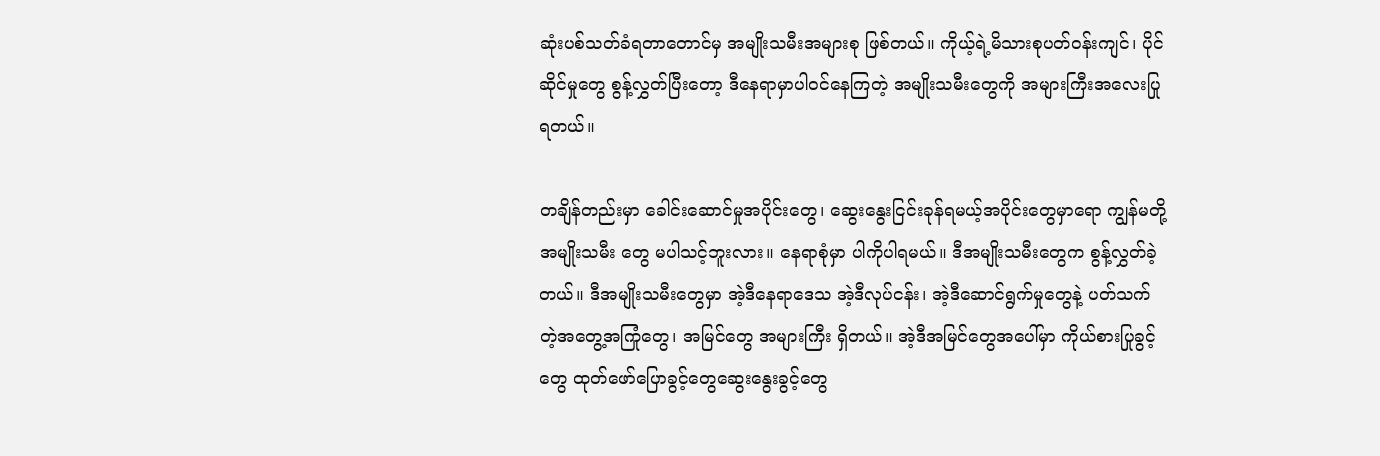ဆုံးပစ်သတ်ခံရတာတောင်မှ အမျိုးသမီးအများစု ဖြစ်တယ်။ ကိုယ့်ရဲ့မိသားစုပတ်ဝန်းကျင်၊ ပိုင်ဆိုင်မှုတွေ စွန့်လွှတ်ပြီးတော့ ဒီနေရာမှာပါဝင်နေကြတဲ့ အမျိုးသမီးတွေကို အများကြီးအလေးပြုရတယ်။

တချိန်တည်းမှာ ခေါင်းဆောင်မှုအပိုင်းတွေ၊ ဆွေးနွေးငြင်းခုန်ရမယ့်အပိုင်းတွေမှာရော ကျွန်မတို့အမျိုးသမီး တွေ မပါသင့်ဘူးလား။ နေရာစုံမှာ ပါကိုပါရမယ်။ ဒီအမျိုးသမီးတွေက စွန့်လွှတ်ခဲ့တယ်။ ဒီအမျိုးသမီးတွေမှာ အဲ့ဒီနေရာဒေသ အဲ့ဒီလုပ်ငန်း၊ အဲ့ဒီဆောင်ရွက်မှုတွေနဲ့ ပတ်သက်တဲ့အတွေ့အကြုံတွေ၊ အမြင်တွေ အများကြီး ရှိတယ်။ အဲ့ဒီအမြင်တွေအပေါ်မှာ ကိုယ်စားပြုခွင့်တွေ ထုတ်‌ဖော်ပြောခွင့်တွေဆွေးနွေးခွင့်တွေ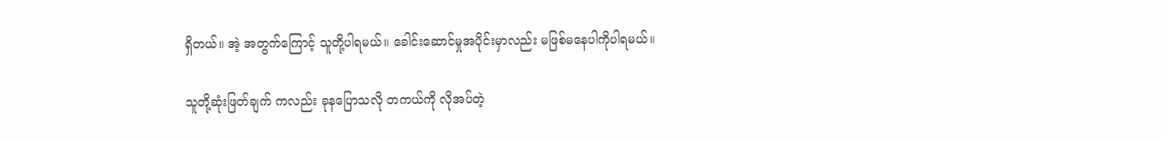ရှိတယ်။ အဲ့ အတွက်ကြောင့် သူတို့ပါရမယ်။ ခေါင်းဆောင်မှုအပိုင်းမှာလည်း မဖြစ်မနေပါကိုပါရမယ်။

သူတို့ဆုံးဖြတ်ချက် ကလည်း ခုနပြောသလို တကယ်ကို လိုအပ်တဲ့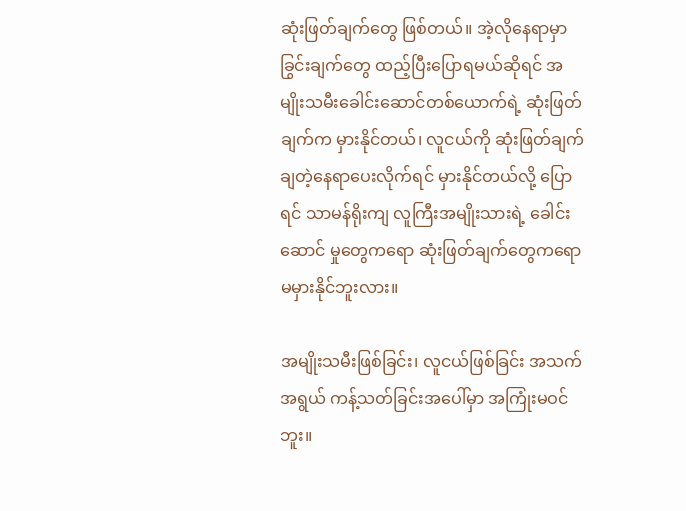ဆုံးဖြတ်ချက်တွေ ဖြစ်တယ်။ အဲ့လိုနေရာမှာ ခြွင်းချက်တွေ ထည့်ပြီးပြောရမယ်ဆိုရင် အမျိုးသမီးခေါင်းဆောင်တစ်ယောက်ရဲ့ ဆုံးဖြတ်ချက်က မှားနိုင်တယ်၊ လူငယ်ကို ဆုံးဖြတ်ချက်ချတဲ့နေရာပေးလိုက်ရင် မှားနိုင်တယ်လို့ ပြောရင် သာမန်ရိုးကျ လူကြီးအမျိုးသားရဲ့ ခေါင်းဆောင် မှုတွေကရော ဆုံးဖြတ်ချက်တွေကရော မမှားနိုင်ဘူးလား။

အမျိုးသမီးဖြစ်ခြင်း၊ လူငယ်ဖြစ်ခြင်း အသက်အရွယ် ကန့်သတ်ခြင်းအပေါ်မှာ အကြုံးမဝင်ဘူး။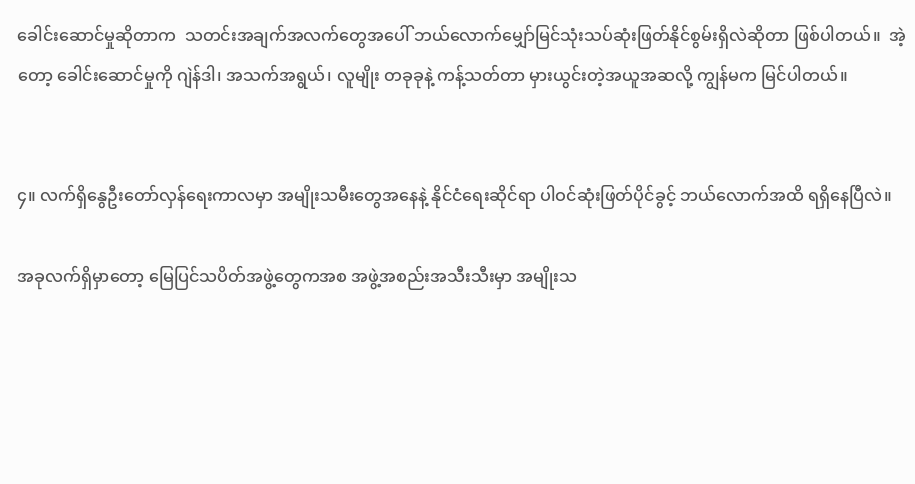ခေါင်းဆောင်မှုဆိုတာက  သတင်းအချက်အလက်တွေအပေါ် ဘယ်လောက်မျှော်မြင်သုံးသပ်ဆုံးဖြတ်နိုင်စွမ်းရှိလဲဆိုတာ ဖြစ်ပါတယ်။  အဲ့တော့ ခေါင်းဆောင်မှုကို ဂျဲန်ဒါ၊ အသက်အရွယ်၊ လူမျိုး တခုခုနဲ့ ကန့်သတ်တာ မှားယွင်းတဲ့အယူအဆလို့ ကျွန်မက မြင်ပါတယ်။


၄။ လက်ရှိနွေဦးတော်လှန်ရေးကာလမှာ အမျိုးသမီးတွေအနေနဲ့ နိုင်ငံရေးဆိုင်ရာ ပါဝင်ဆုံးဖြတ်ပိုင်ခွင့် ဘယ်လောက်အထိ ရရှိနေပြီလဲ။

အခုလက်ရှိမှာတော့ မြေပြင်သပိတ်အဖွဲ့တွေကအစ အဖွဲ့အစည်းအသီးသီးမှာ အမျိုးသ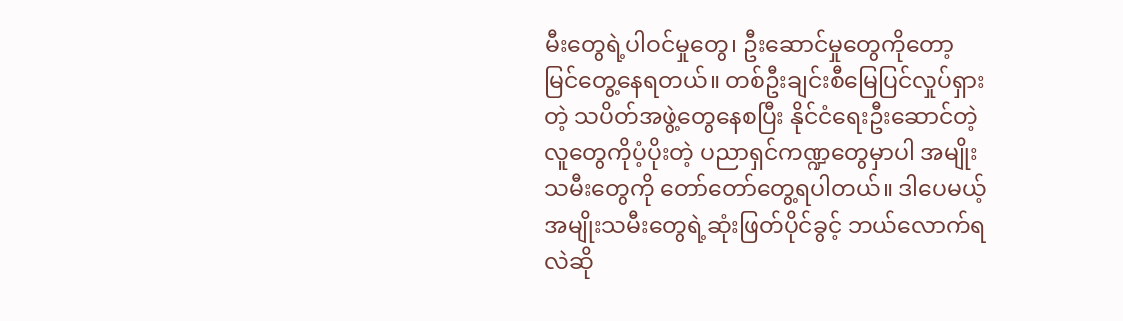မီးတွေရဲ့ပါဝင်မှုတွေ၊ ဦးဆောင်မှုတွေကိုတော့ မြင်တွေ့နေရတယ်။ တစ်ဦးချင်းစီမြေပြင်လှုပ်ရှားတဲ့ သပိတ်အဖွဲ့တွေနေစပြီး နိုင်ငံရေးဦး‌ဆောင်တဲ့လူတွေကိုပံ့ပိုးတဲ့ ပညာရှင်ကဏ္ဍတွေမှာပါ အမျိုးသမီးတွေကို တော်တော်တွေ့ရပါတယ်။ ဒါပေမယ့် အမျိုးသမီးတွေရဲ့ဆုံးဖြတ်ပိုင်ခွင့် ဘယ်လောက်ရလဲဆို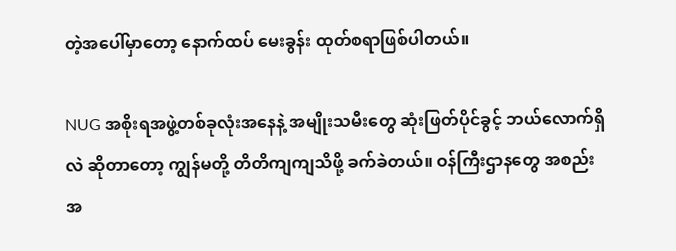တဲ့အပေါ်မှာတော့ နောက်ထပ် မေးခွန်း ထုတ်စရာဖြစ်ပါတယ်။

NUG အစိုးရအဖွဲ့တစ်ခုလုံးအနေနဲ့ အမျိုးသမီးတွေ ဆုံးဖြတ်ပိုင်ခွင့် ဘယ်လောက်ရှိလဲ ဆိုတာတော့ ကျွန်မတို့ တိတိကျကျသိဖို့ ခက်ခဲတယ်။ ဝန်ကြီးဌာနတွေ အစည်းအ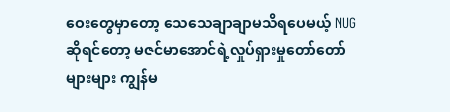ဝေးတွေမှာတော့ သေသေချာချာမသိရပေမယ့် NUG ဆိုရင်တော့ မဇင်မာအောင်ရဲ့လှုပ်ရှားမှုတော်တော်များများ ကျွန်မ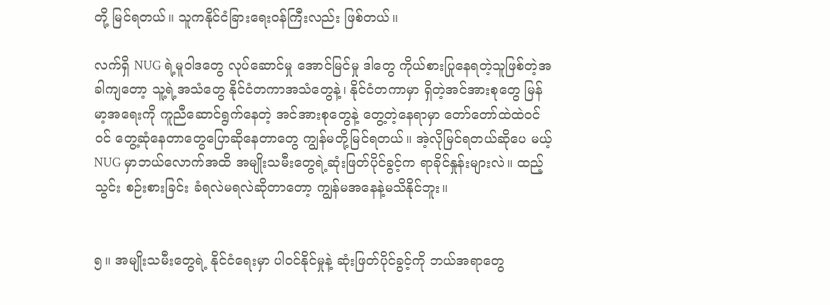တို့ မြင်ရတယ်။ သူကနိုင်ငံခြားရေးဝန်ကြီးလည်း ဖြစ်တယ်။

လက်ရှိ NUG ရဲ့မူဝါဒတွေ လုပ်ဆောင်မှု အောင်မြင်မှု ဒါတွေ ကိုယ်စားပြုနေရတဲ့သူဖြစ်တဲ့အခါကျတော့ သူ့ရဲ့အသံတွေ နိုင်ငံတကာအသံတွေနဲ့၊ နိုင်ငံတကာမှာ ရှိတဲ့အင်အားစုတွေ မြန်မာ့အရေးကို ကူညီဆောင်ရွက်နေတဲ့ အင်အားစုတွေနဲ့ တွေ့တဲ့နေရာမှာ တော်တော်ထဲထဲဝင်ဝင် တွေ့ဆုံနေတာတွေပြောဆိုနေတာတွေ ကျွန်မတို့မြင်ရတယ်။ အဲ့လိုမြင်ရတယ်ဆိုပေ မယ့် NUG မှာဘယ်‌လောက်အထိ အမျိုးသမီးတွေရဲ့ဆုံးဖြတ်ပိုင်ခွင့်က ရာခိုင်နှုန်းများလဲ။ ထည့်သွင်း စဉ်းစားခြင်း ခံရလဲမရလဲဆိုတာတော့ ကျွန်မအနေနဲ့မသိနိုင်ဘူး။


၅။ အမျိုးသမီးတွေရဲ့ နိုင်ငံရေးမှာ ပါဝင်နိုင်မှုနဲ့ ဆုံးဖြတ်ပိုင်ခွင့်ကို ဘယ်အရာတွေ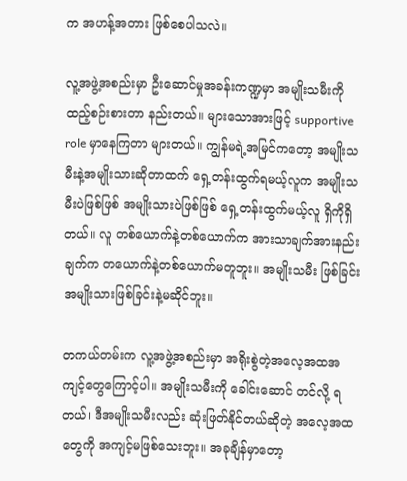က အဟန့်အတား ဖြစ်စေပါသလဲ။

လူ့အဖွဲ့အစည်းမှာ ဦးဆောင်မှုအခန်းကဏ္ဍမှာ အမျိုးသမီးကို ထည့်စဉ်းစားတာ နည်းတယ်။ များသောအားဖြင့် supportive role မှာနေကြတာ များတယ်။ ကျွန်မရဲ့အမြင်ကတော့ အမျိုးသမီးနဲ့အမျိုးသားဆိုတာထက် ရှေ့တန်းထွက်ရမယ့်လူက အမျိုးသမီးပဲဖြစ်ဖြစ် အမျိုးသားပဲဖြစ်ဖြစ် ရှေ့တန်းထွက်မယ့်လူ ရှိကိုရှိတယ်။ လူ တစ်ယောက်နဲ့တစ်ယောက်က အားသာချက်အားနည်းချက်က တယောက်နဲ့တစ်ယောက်မတူဘူး။ အမျိုးသမီး ဖြစ်ခြင်း အမျိုးသားဖြစ်ခြင်းနဲ့မဆိုင်ဘူး။

တကယ်တမ်းက လူ့အဖွဲ့အစည်းမှာ အရိုးစွဲတဲ့အလေ့အထအကျင့်တွေကြောင့်ပါ။ အမျိုးသမီးကို ခေါင်းဆောင် တင်လို့ ရတယ်၊ ဒီအမျိုးသမီးလည်း ဆုံးဖြတ်နိုင်တယ်ဆိုတဲ့ အလေ့အထတွေကို အကျင့်မဖြစ်သေးဘူး။ အခုချိန်မှာတော့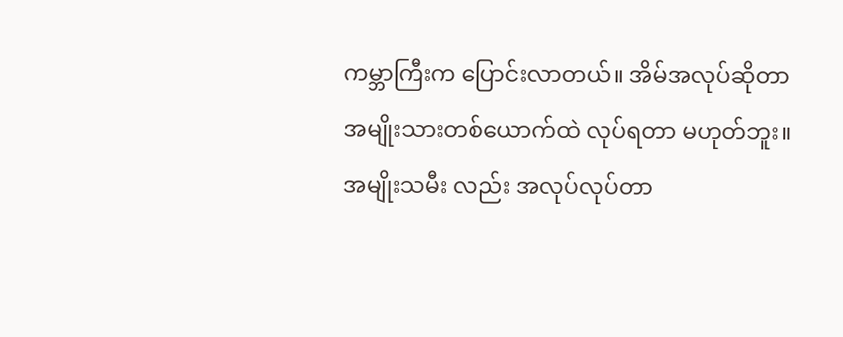ကမ္ဘာကြီးက ပြောင်းလာတယ်။ အိမ်အလုပ်ဆိုတာ အမျိုးသားတစ်ယောက်ထဲ လုပ်ရတာ မဟုတ်ဘူး။ အမျိုးသမီး လည်း အလုပ်လုပ်တာ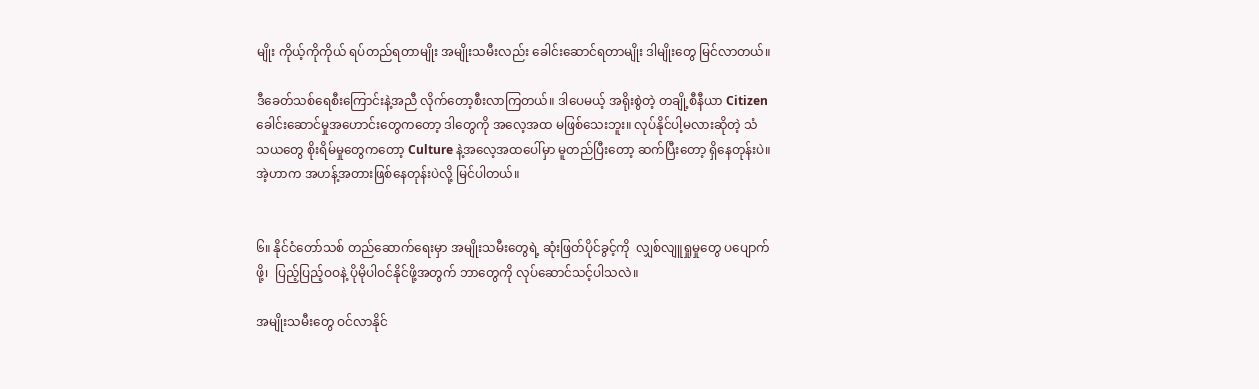မျိုး ကိုယ့်ကိုကိုယ် ရပ်တည်ရတာမျိုး အမျိုးသမီးလည်း ခေါင်းဆောင်ရတာမျိုး ဒါမျိုးတွေ မြင်လာတယ်။

ဒီခေတ်သစ်ရေစီးကြောင်းနဲ့အညီ လိုက်တော့စီးလာကြတယ်။ ဒါပေမယ့် အရိုးစွဲတဲ့ တချို့စီနီယာ Citizen ခေါင်းဆောင်မှုအဟောင်းတွေကတော့ ဒါတွေကို အလေ့အထ မဖြစ်သေးဘူး။ လုပ်နိုင်ပါ့မလားဆိုတဲ့ သံသယတွေ စိုးရိမ်မှုတွေကတော့ Culture နဲ့အလေ့အထပေါ်မှာ မူတည်ပြီးတော့ ဆက်ပြီးတော့ ရှိနေတုန်းပဲ။အဲ့ဟာက အဟန့်အတားဖြစ်နေတုန်းပဲလို့ မြင်ပါတယ်။


၆။ နိုင်ငံတော်သစ် တည်ဆောက်ရေးမှာ အမျိုးသမီးတွေရဲ့ ဆုံးဖြတ်ပိုင်ခွင့်ကို  လျှစ်လျူရှုမှုတွေ ပပျောက်ဖို့၊  ပြည့်ပြည့်ဝဝနဲ့ ပိုမိုပါဝင်နိုင်ဖို့အတွက် ဘာတွေကို လုပ်ဆောင်သင့်ပါသလဲ။

အမျိုးသမီးတွေ ဝင်လာနိုင်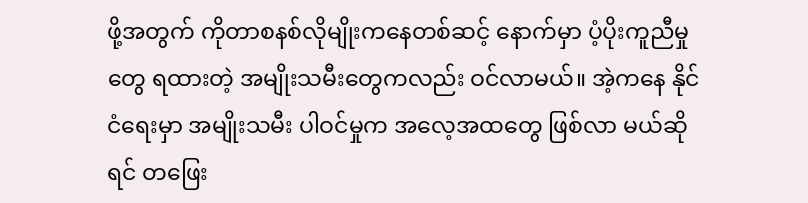ဖို့အတွက် ကိုတာစနစ်လိုမျိုးကနေတစ်ဆင့် နောက်မှာ ပံ့ပိုးကူညီမှုတွေ ရထားတဲ့ အမျိုးသမီးတွေကလည်း ဝင်လာမယ်။ အဲ့ကနေ နိုင်ငံရေးမှာ အမျိုးသမီး ပါဝင်မှုက အလေ့အထတွေ ဖြစ်လာ မယ်ဆိုရင် တဖြေး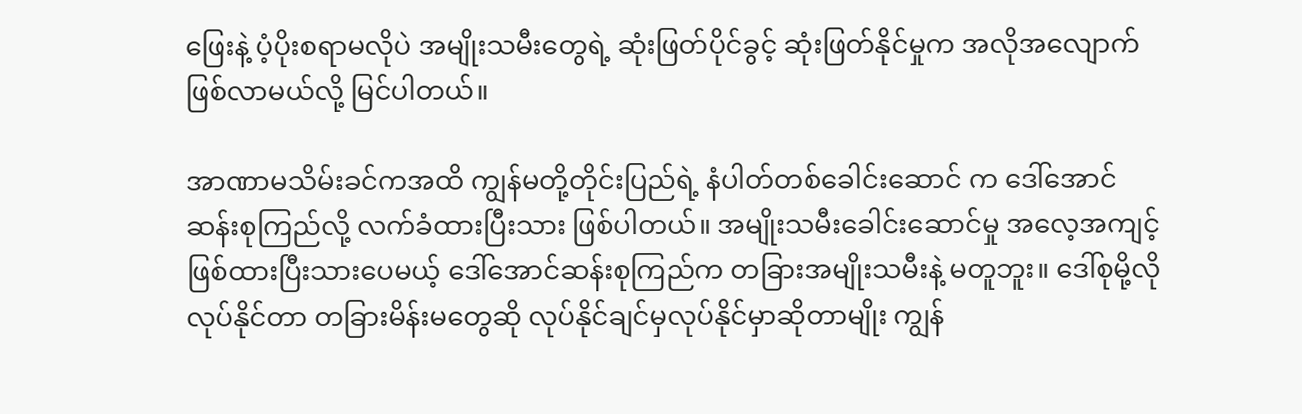ဖြေးနဲ့ ပံ့ပိုးစရာမလိုပဲ အမျိုးသမီးတွေရဲ့ ဆုံးဖြတ်ပိုင်ခွင့် ဆုံးဖြတ်နိုင်မှုက အလိုအလျောက် ဖြစ်လာမယ်လို့ မြင်ပါတယ်။

အာဏာမသိမ်းခင်ကအထိ ကျွန်မတို့တိုင်းပြည်ရဲ့ နံပါတ်တစ်ခေါင်းဆောင် က ဒေါ်အောင်ဆန်းစုကြည်လို့ လက်ခံထားပြီးသား ဖြစ်ပါတယ်။ အမျိုးသမီးခေါင်းဆောင်မှု အလေ့အကျင့် ဖြစ်ထားပြီးသားပေမယ့် ဒေါ်အောင်ဆန်းစုကြည်က တခြားအမျိုးသမီးနဲ့ မတူဘူး။‌ ဒေါ်စုမို့လိုလုပ်နိုင်တာ တခြားမိန်းမတွေဆို လုပ်နိုင်ချင်မှလုပ်နိုင်မှာဆိုတာမျိုး ကျွန်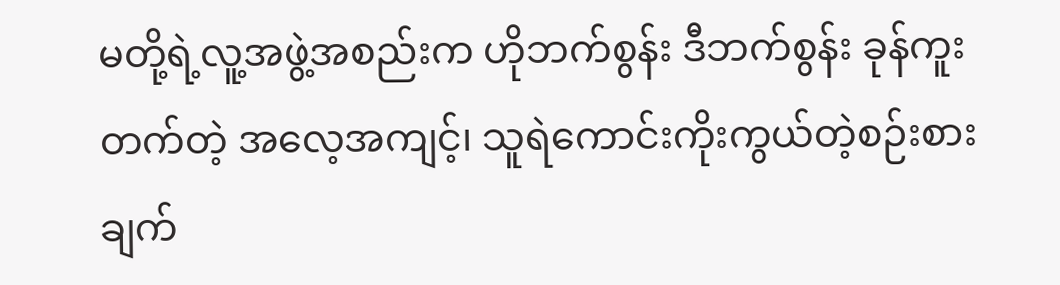မတို့ရဲ့လူ့အဖွဲ့အစည်းက ဟိုဘက်စွန်း ဒီဘက်စွန်း ခုန်ကူးတက်တဲ့ အ‌လေ့အကျင့်၊ သူရဲကောင်းကိုးကွယ်တဲ့စဉ်းစားချက်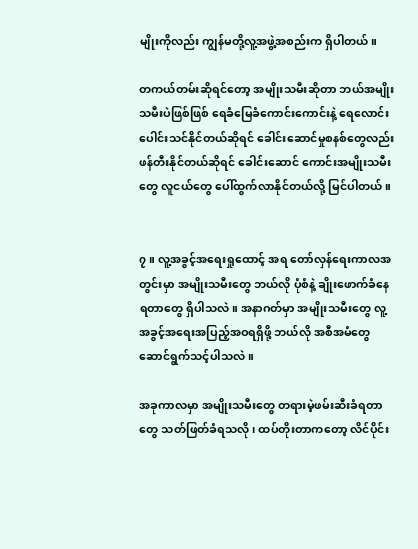မျိုးကိုလည်း ကျွန်မတို့လူ့အဖွဲ့အစည်းက ရှိပါတယ်။

တကယ်တမ်းဆိုရင်တော့ အမျိုးသမီးဆိုတာ ဘယ်အမျိုးသမီးပဲဖြစ်ဖြစ် ရေခံမြေခံကောင်းကောင်းနဲ့ ‌ရေလောင်းပေါင်းသင်နိုင်တယ်ဆိုရင် ခေါင်းဆောင်မှုစနစ်တွေလည်း ဖန်တီးနိုင်တယ်ဆိုရင် ခေါင်းဆောင် ကောင်းအမျိုးသမီးတွေ လူငယ်တွေ ပေါ်ထွက်လာနိုင်တယ်လို့ မြင်ပါတယ်။


၇။ လူ့အခွင့်အရေးရှုထောင့် အရ တော်လှန်ရေးကာလအတွင်းမှာ အမျိုးသမီးတွေ ဘယ်လို ပုံစံနဲ့ ချိုးဖောက်ခံနေရတာတွေ ရှိပါသလဲ။ အနာဂတ်မှာ အမျိုးသမီးတွေ လူ့အခွင့်အရေးအပြည့်အဝရရှိဖို့ ဘယ်လို အစီအမံတွေ ဆောင်ရွက်သင့်ပါသလဲ။

အခုကာလမှာ အမျိုးသမီးတွေ တရားမဲ့ဖမ်းဆီးခံရတာတွေ သတ်ဖြတ်ခံရသလို၊ ထပ်တိုးတာကတော့ လိင်ပိုင်း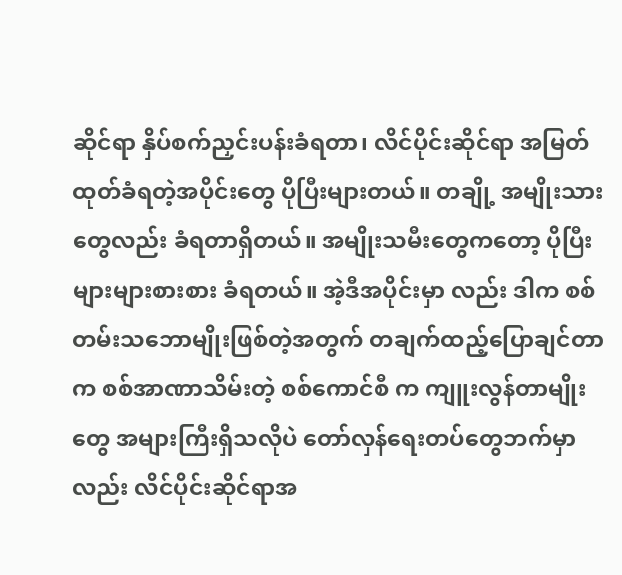ဆိုင်ရာ နှိပ်စက်ညှင်းပန်းခံရတာ၊ လိင်ပိုင်းဆိုင်ရာ အမြတ်ထုတ်ခံရတဲ့အပိုင်းတွေ ပိုပြီးများတယ်။ တချို့ အမျိုးသားတွေလည်း ခံရတာရှိတယ်။ အမျိုးသမီးတွေကတော့ ပိုပြီးများများစားစား ခံရတယ်။ အဲ့ဒီအပိုင်းမှာ လည်း ဒါက စစ်တမ်းသဘောမျိုးဖြစ်တဲ့အတွက် တချက်ထည့်ပြောချင်တာက စစ်အာဏာသိမ်းတဲ့ စစ်ကောင်စီ က ကျူးလွန်တာမျိုးတွေ အများကြီးရှိသလိုပဲ တော်လှန်ရေးတပ်တွေဘက်မှာလည်း လိင်ပိုင်းဆိုင်ရာအ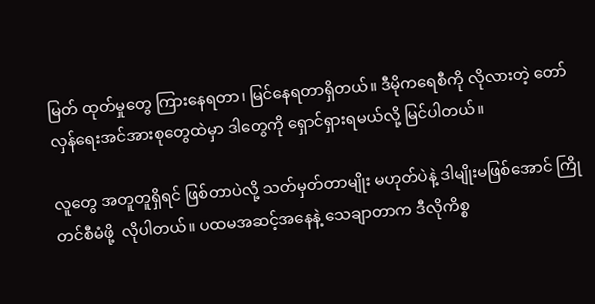မြတ် ထုတ်မှုတွေ ကြားနေရတာ၊ မြင်နေရတာရှိတယ်။ ဒီမိုကရေစီကို လိုလားတဲ့ တော်လှန်ရေးအင်အားစုတွေထဲမှာ ဒါတွေကို ရှောင်ရှားရမယ်လို့ မြင်ပါတယ်။

လူတွေ အတူတူရှိရင် ဖြစ်တာပဲလို့ သတ်မှတ်တာမျိုး မဟုတ်ပဲနဲ့ ဒါမျိုးမဖြစ်အောင် ကြိုတင်စီမံဖို့  လိုပါတယ်။ ပထမအဆင့်အနေနဲ့ သေချာတာက ဒီလိုကိစ္စ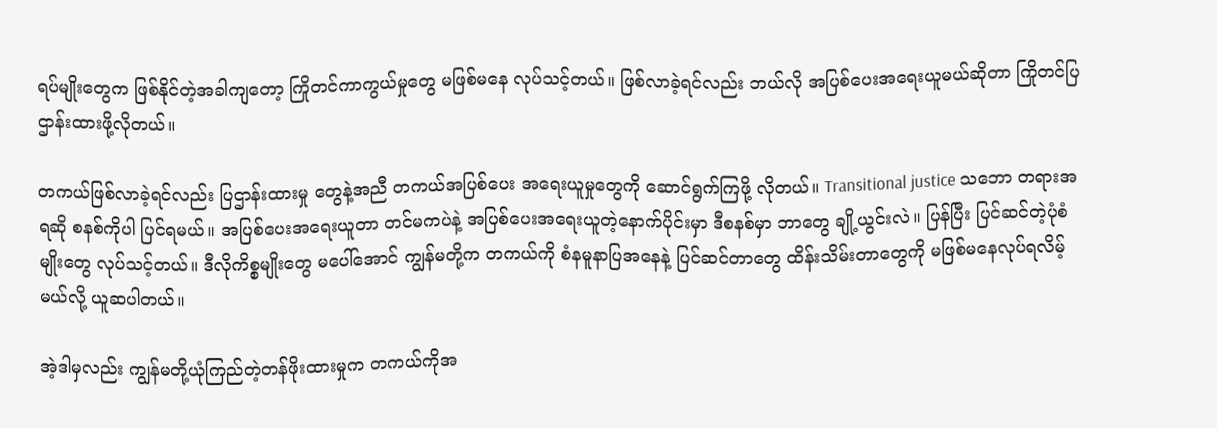ရပ်မျိုးတွေက ဖြစ်နိုင်တဲ့အခါကျတော့ ကြိုတင်ကာကွယ်မှုတွေ မဖြစ်မနေ လုပ်သင့်တယ်။ ဖြစ်လာခဲ့ရင်လည်း ဘယ်လို အပြစ်ပေးအရေးယူမယ်ဆိုတာ ကြိုတင်ပြဌာန်းထားဖို့လိုတယ်။

တကယ်ဖြစ်လာခဲ့ရင်လည်း ပြဌာန်းထားမှု တွေနဲ့အညီ တကယ်အပြစ်ပေး အရေးယူမှုတွေကို ဆောင်ရွက်ကြဖို့ လိုတယ်။ Transitional justice သဘော တရားအရဆို စနစ်ကိုပါ ပြင်ရမယ်။ အပြစ်ပေးအရေးယူတာ တင်မကပဲနဲ့ အပြစ်ပေးအရေးယူတဲ့နောက်ပိုင်းမှာ ဒီစနစ်မှာ ဘာတွေ ချို့ယွင်းလဲ။ ပြန်ပြီး ပြင်ဆင်တဲ့ပုံစံမျိုးတွေ လုပ်သင့်တယ်။ ဒီလိုကိစ္စမျိုးတွေ မပေါ်အောင် ကျွန်မတို့က တကယ်ကို စံနမူနာပြအနေနဲ့ ပြင်ဆင်တာတွေ ထိန်းသိမ်းတာတွေကို မဖြစ်မနေလုပ်ရလိမ့် မယ်လို့ ယူဆပါတယ်။

အဲ့ဒါမှလည်း ကျွန်မတို့ယုံကြည်တဲ့တန်ဖိုးထားမှုက တကယ်ကိုအ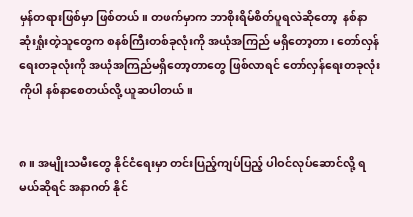မှန်တရားဖြစ်မှာ ဖြစ်တယ်။ တဖက်မှာက ဘာစိုးရိမ်စိတ်ပူရလဲဆိုတော့  နစ်နာဆုံးရှုံးတဲ့သူတွေက စနစ်ကြီးတစ်ခုလုံးကို အယုံအကြည် မရှိတော့တာ၊ တော်လှန်ရေးတခုလုံးကို အယုံအကြည်မရှိတော့တာတွေ ဖြစ်လာရင် တော်လှန်ရေးတခုလုံးကိုပါ နစ်နာစေတယ်လို့ ယူဆပါတယ်။


၈။ အမျိုးသမီးတွေ နိုင်ငံရေးမှာ တင်းပြည့်ကျပ်ပြည့် ပါဝင်လုပ်ဆောင်လို့ ရမယ်ဆိုရင် အနာဂတ် နိုင်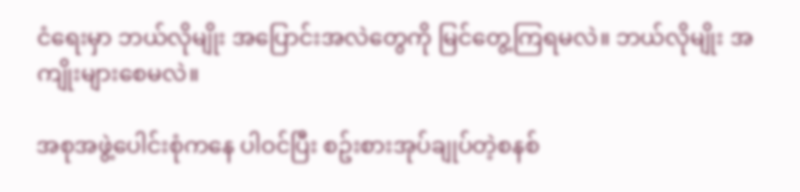ငံရေးမှာ ဘယ်လိုမျိုး အပြောင်းအလဲတွေကို မြင်တွေ့ကြရမလဲ။ ဘယ်လိုမျိုး အကျိုးများစေမလဲ။

အစုအဖွဲ့ပေါင်းစုံကနေ ပါဝင်ပြီး စဥ်းစားအုပ်ချုပ်တဲ့စနစ်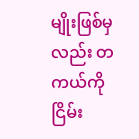မျိုးဖြစ်မှလည်း တကယ်ကိုငြိမ်း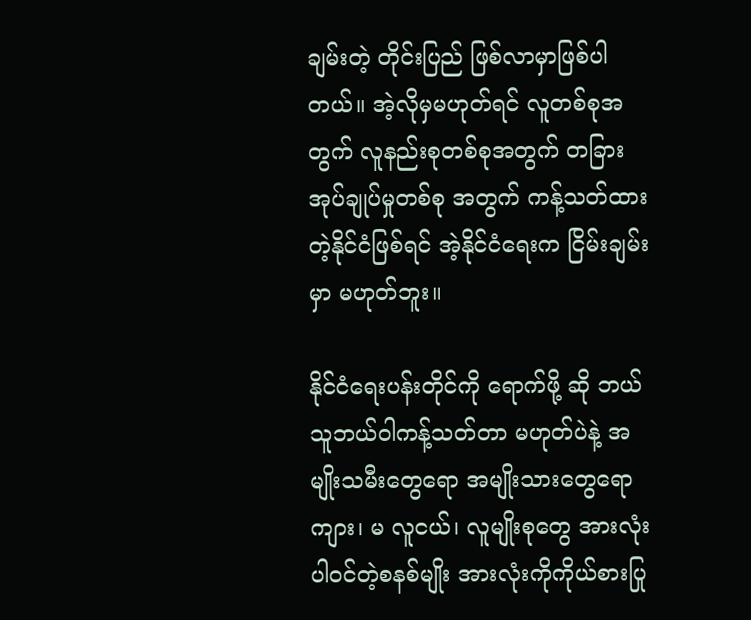ချမ်းတဲ့ တိုင်းပြည် ဖြစ်လာမှာဖြစ်ပါတယ်။ အဲ့လိုမှမဟုတ်ရင် လူတစ်စုအတွက် လူနည်းစုတစ်စုအတွက် တခြားအုပ်ချုပ်မှုတစ်စု အတွက် ကန့်သတ်ထားတဲ့နိုင်ငံဖြစ်ရင် အဲ့နိုင်ငံရေးက ငြိမ်းချမ်းမှာ မဟုတ်ဘူး။

နိုင်ငံရေးပန်းတိုင်ကို ရောက်ဖို့ ဆို ဘယ်သူဘယ်ဝါကန့်သတ်တာ မဟုတ်ပဲနဲ့ အမျိုးသမီးတွေရော အမျိုးသားတွေရော ကျား၊ မ လူငယ်၊ လူမျိုးစုတွေ အားလုံးပါဝင်တဲ့စနစ်မျိုး အားလုံးကိုကိုယ်စားပြု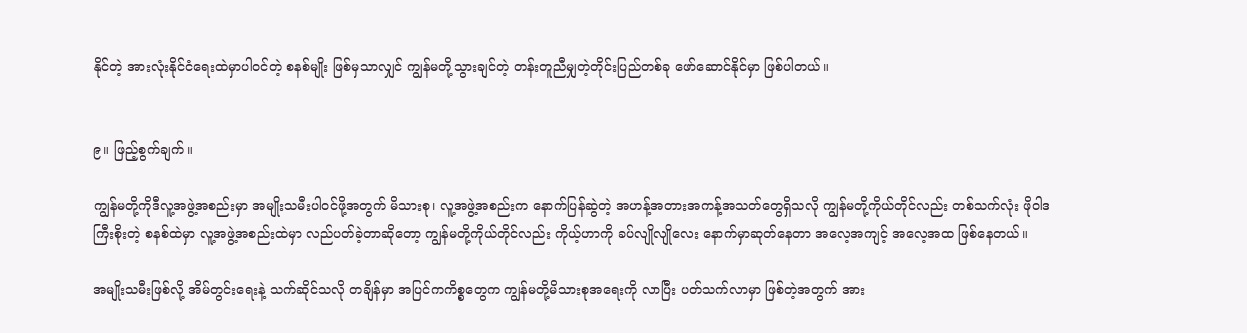နိုင်တဲ့ အားလုံးနိုင်ငံ‌ရေးထဲမှာပါဝင်တဲ့ စနစ်မျိုး ဖြစ်မှသာလျှင် ကျွန်မတို့သွားချင်တဲ့ တန်းတူညီမျှတဲ့တိုင်းပြည်တစ်ခု ဖော်ဆောင်နိုင်မှာ ဖြစ်ပါတယ်။


၉။ ဖြည့်စွက်ချက်။

ကျွန်မတို့ကိုဒီလူ့အဖွဲ့အစည်းမှာ အမျိုးသမီးပါဝင်ဖို့အတွက် မိသားစု၊ လူ့အဖွဲ့အစည်းက နောက်ပြန်ဆွဲတဲ့ အဟန့်အတားအကန့်အသတ်တွေရှိသလို ကျွန်မတို့ကိုယ်တိုင်လည်း တစ်သက်လုံး ဖိုဝါဒကြီးစိုးတဲ့ စနစ်ထဲမှာ လူ့အဖွဲ့အစည်းထဲမှာ လည်ပတ်ခဲ့တာဆိုတော့ ကျွန်မတို့ကိုယ်တိုင်လည်း ကိုယ့်ဟာကို ခပ်လျိုလျိုလေး နောက်မှာဆုတ်နေတာ အလေ့အကျင့် အလေ့အထ ဖြစ်နေတယ်။

အမျိုးသမီးဖြစ်လို့ အိမ်တွင်းရေးနဲ့ သက်ဆိုင်သလို တချိန်မှာ အပြင်ကကိစ္စတွေက ကျွန်မတို့မိသားစုအရေးကို လာပြီး ပတ်သက်လာမှာ ဖြစ်တဲ့အတွက် အား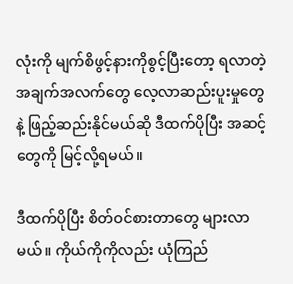လုံးကို မျက်စိဖွင့်နားကိုစွင့်ပြီးတော့ ရလာတဲ့အချက်အလက်တွေ လေ့လာဆည်းပူးမှုတွေနဲ့ ဖြည့်ဆည်းနိုင်မယ်ဆို ဒီထက်ပိုပြီး အဆင့်တွေကို မြင့်လို့ရမယ်။

ဒီထက်ပိုပြီး စိတ်ဝင်စားတာတွေ များလာမယ်။ ကိုယ်ကိုကိုလည်း ယုံကြည်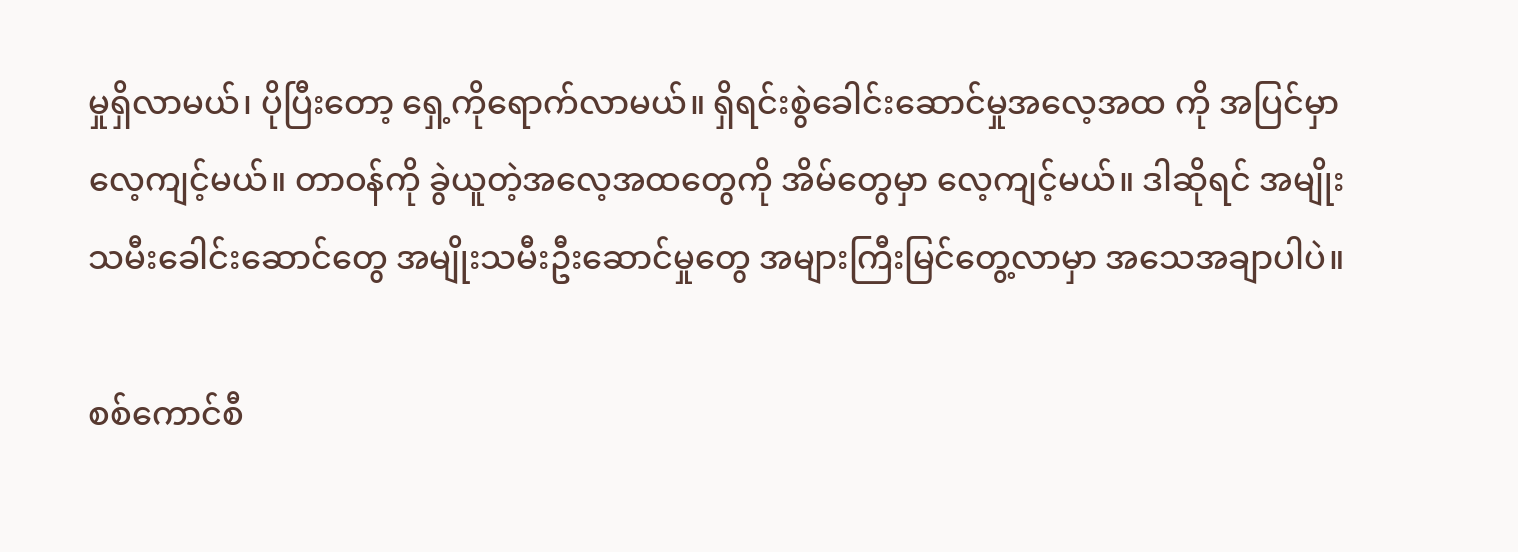မှုရှိလာမယ်၊ ပိုပြီးတော့ ရှေ့ကိုရောက်လာမယ်။ ရှိရင်းစွဲခေါင်းဆောင်မှုအလေ့အထ ကို အပြင်မှာ လေ့ကျင့်မယ်။ တာဝန်ကို ခွဲယူတဲ့အလေ့အထတွေကို အိမ်တွေမှာ လေ့ကျင့်မယ်။ ဒါဆိုရင် အမျိုးသမီးခေါင်းဆောင်တွေ အမျိုးသမီးဦးဆောင်မှုတွေ အများကြီးမြင်တွေ့လာမှာ အသေအချာပါပဲ။

စစ်ကောင်စီ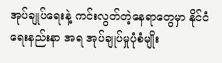အုပ်ချုပ်ရေးနဲ့ ကင်းလွတ်တဲ့နေရာတွေမှာ နိုင်ငံရေးနည်းနာ အရ အုပ်ချုပ်မှုပုံစံမျိုး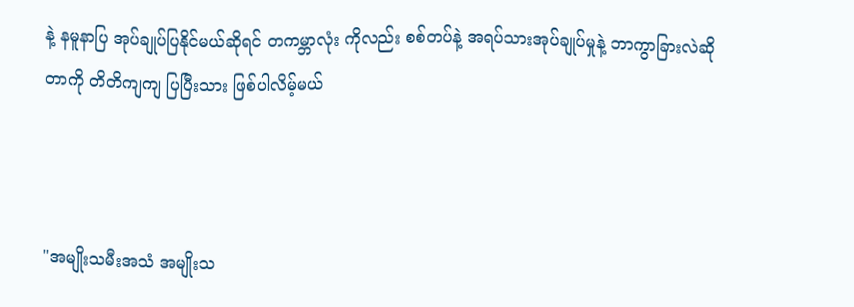နဲ့ နမူနာပြ အုပ်ချုပ်ပြနိုင်မယ်ဆိုရင် တကမ္ဘာလုံး ကိုလည်း စစ်တပ်နဲ့ အရပ်သားအုပ်ချုပ်မှုနဲ့ ဘာကွာခြားလဲဆိုတာကို တိတိကျကျ ပြပြီးသား ဖြစ်ပါလိမ့်မယ်



"အမျိုးသမီးအသံ အမျိုးသ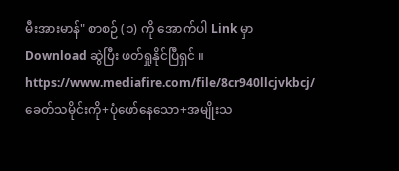မီးအားမာန်" စာစဉ် (၁) ကို အောက်ပါ Link မှာ Download ဆွဲပြီး ဖတ်ရှုနိုင်ပြီရှင် ။
https://www.mediafire.com/file/8cr940llcjvkbcj/ခေတ်သမိုင်းကို+ပုံဖော်နေသော+အမျိုးသ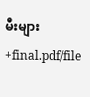မီးများ+final.pdf/file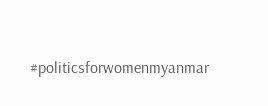#politicsforwomenmyanmar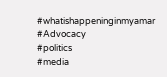#whatishappeninginmyamar
#Advocacy
#politics
#media